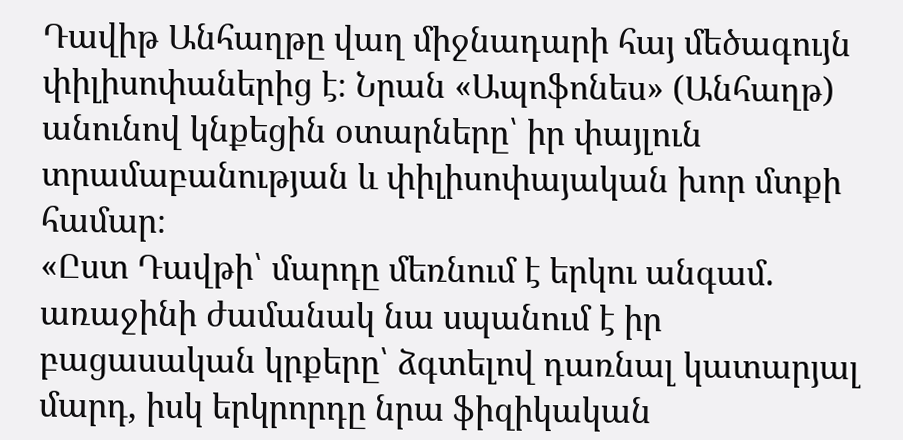Դավիթ Անհաղթը վաղ միջնադարի հայ մեծագույն փիլիսոփաներից է։ Նրան «Ապոֆոնես» (Անհաղթ) անունով կնքեցին օտարները՝ իր փայլուն տրամաբանության և փիլիսոփայական խոր մտքի համար։
«Ըստ Դավթի՝ մարդը մեռնում է երկու անգամ. առաջինի ժամանակ նա սպանում է իր բացասական կրքերը՝ ձգտելով դառնալ կատարյալ մարդ, իսկ երկրորդը նրա ֆիզիկական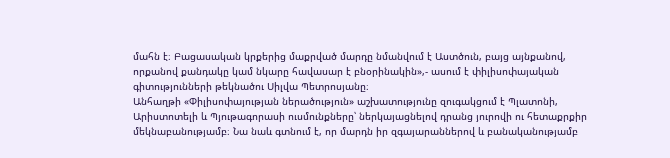մահն է։ Բացասական կրքերից մաքրված մարդը նմանվում է Աստծուն, բայց այնքանով, որքանով քանդակը կամ նկարը հավասար է բնօրինակին»,- ասում է փիլիսոփայական գիտությունների թեկնածու Սիլվա Պետրոսյանը։
Անհաղթի «Փիլիսոփայության ներածություն» աշխատությունը զուգակցում է Պլատոնի, Արիստոտելի և Պյութագորասի ուսմունքները՝ ներկայացնելով դրանց յուրովի ու հետաքրքիր մեկնաբանությամբ։ Նա նաև գտնում է, որ մարդն իր զգայարաններով և բանականությամբ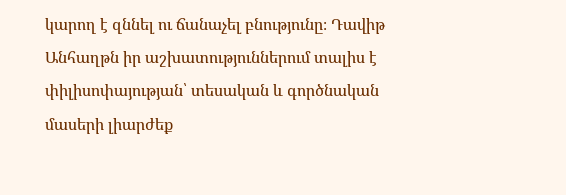կարող է զննել ու ճանաչել բնությունը։ Դավիթ Անհաղթն իր աշխատություններում տալիս է փիլիսոփայության՝ տեսական և գործնական մասերի լիարժեք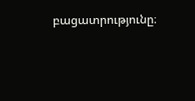բացատրությունը։